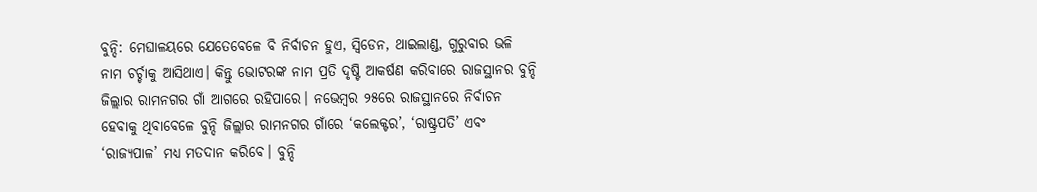ବୁନ୍ଦି: ମେଘାଳୟରେ ଯେତେବେଳେ ବି ନିର୍ବାଚନ ହୁଏ, ସ୍ୱିଡେନ, ଥାଇଲାଣ୍ଡ, ଗୁରୁବାର ଭଳି ନାମ ଚର୍ଚ୍ଚାକୁ ଆସିଥାଏ। କିନ୍ତୁ ଭୋଟରଙ୍କ ନାମ ପ୍ରତି ଦୃଷ୍ଟି ଆକର୍ଷଣ କରିବାରେ ରାଜସ୍ଥାନର ବୁନ୍ଦି ଜିଲ୍ଲାର ରାମନଗର ଗାଁ ଆଗରେ ରହିପାରେ। ନଭେମ୍ବର ୨୫ରେ ରାଜସ୍ଥାନରେ ନିର୍ବାଚନ ହେବାକୁ ଥିବାବେଳେ ବୁନ୍ଦି ଜିଲ୍ଲାର ରାମନଗର ଗାଁରେ ‘କଲେକ୍ଟର’, ‘ରାଷ୍ଟ୍ରପତି’ ଏବଂ ‘ରାଜ୍ୟପାଳ’ ମଧ୍ୟ ମତଦାନ କରିବେ। ବୁନ୍ଦି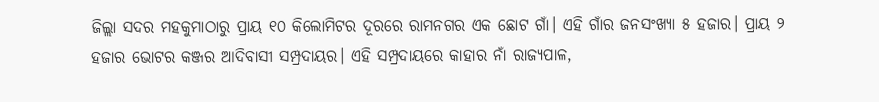ଜିଲ୍ଲା ସଦର ମହକୁମାଠାରୁ ପ୍ରାୟ ୧୦ କିଲୋମିଟର ଦୂରରେ ରାମନଗର ଏକ ଛୋଟ ଗାଁ। ଏହି ଗାଁର ଜନସଂଖ୍ୟା ୫ ହଜାର। ପ୍ରାୟ ୨ ହଜାର ଭୋଟର କଞ୍ଜର ଆଦିବାସୀ ସମ୍ପ୍ରଦାୟର। ଏହି ସମ୍ପ୍ରଦାୟରେ କାହାର ନାଁ ରାଜ୍ୟପାଳ,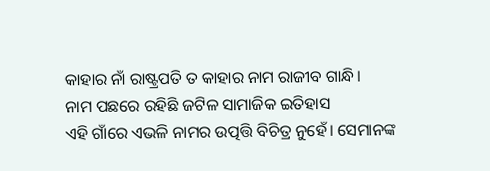କାହାର ନାଁ ରାଷ୍ଟ୍ରପତି ତ କାହାର ନାମ ରାଜୀବ ଗାନ୍ଧି।
ନାମ ପଛରେ ରହିଛି ଜଟିଳ ସାମାଜିକ ଇତିହାସ
ଏହି ଗାଁରେ ଏଭଳି ନାମର ଉତ୍ପତ୍ତି ବିଚିତ୍ର ନୁହେଁ। ସେମାନଙ୍କ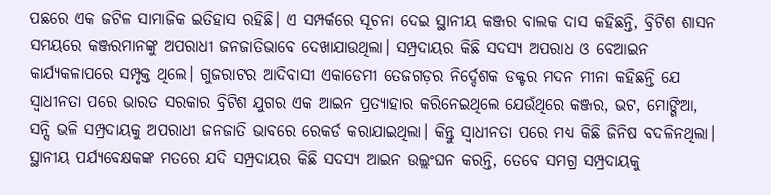ପଛରେ ଏକ ଜଟିଳ ସାମାଜିକ ଇତିହାସ ରହିଛି। ଏ ସମ୍ପର୍କରେ ସୂଚନା ଦେଇ ସ୍ଥାନୀୟ କଞ୍ଜର ବାଲକ ଦାସ କହିଛନ୍ତି, ବ୍ରିଟିଶ ଶାସନ ସମୟରେ କଞ୍ଜରମାନଙ୍କୁ ଅପରାଧୀ ଜନଜାତିଭାବେ ଦେଖାଯାଉଥିଲା। ସମ୍ପ୍ରଦାୟର କିଛି ସଦସ୍ୟ ଅପରାଧ ଓ ବେଆଇନ କାର୍ଯ୍ୟକଳାପରେ ସମ୍ପୃକ୍ତ ଥିଲେ। ଗୁଜରାଟର ଆଦିବାସୀ ଏକାଡେମୀ ତେଜଗଡ଼ର ନିର୍ଦ୍ଦେଶକ ଡକ୍ଟର ମଦନ ମୀନା କହିଛନ୍ତି ଯେ ସ୍ୱାଧୀନତା ପରେ ଭାରତ ସରକାର ବ୍ରିଟିଶ ଯୁଗର ଏକ ଆଇନ ପ୍ରତ୍ୟାହାର କରିନେଇଥିଲେ ଯେଉଁଥିରେ କଞ୍ଜର, ଭଟ, ମୋଙ୍ଗିଆ, ସନ୍ସି ଭଳି ସମ୍ପ୍ରଦାୟକୁ ଅପରାଧୀ ଜନଜାତି ଭାବରେ ରେକର୍ଡ କରାଯାଇଥିଲା। କିନ୍ତୁ ସ୍ୱାଧୀନତା ପରେ ମଧ୍ୟ କିଛି ଜିନିଷ ବଦଳିନଥିଲା। ସ୍ଥାନୀୟ ପର୍ଯ୍ୟବେକ୍ଷକଙ୍କ ମତରେ ଯଦି ସମ୍ପ୍ରଦାୟର କିଛି ସଦସ୍ୟ ଆଇନ ଉଲ୍ଲଂଘନ କରନ୍ତି, ତେବେ ସମଗ୍ର ସମ୍ପ୍ରଦାୟକୁ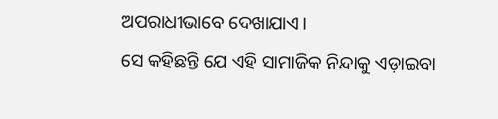ଅପରାଧୀଭାବେ ଦେଖାଯାଏ।
ସେ କହିଛନ୍ତି ଯେ ଏହି ସାମାଜିକ ନିନ୍ଦାକୁ ଏଡ଼ାଇବା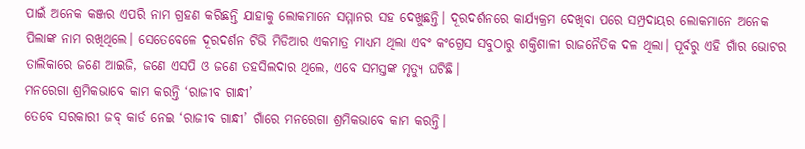ପାଇଁ ଅନେକ କଞ୍ଜର ଏପରି ନାମ ଗ୍ରହଣ କରିଛନ୍ତି ଯାହାକୁ ଲୋକମାନେ ସମ୍ମାନର ସହ ଦେଖୁଛନ୍ତି। ଦୂରଦର୍ଶନରେ କାର୍ଯ୍ୟକ୍ରମ ଦେଖିବା ପରେ ସମ୍ପ୍ରଦାୟର ଲୋକମାନେ ଅନେକ ପିଲାଙ୍କ ନାମ ରଖିଥିଲେ। ସେତେବେଳେ ଦୂରଦର୍ଶନ ଟିଭି ମିଡିଆର ଏକମାତ୍ର ମାଧ୍ୟମ ଥିଲା ଏବଂ କଂଗ୍ରେସ ସବୁଠାରୁ ଶକ୍ତିଶାଳୀ ରାଜନୈତିକ ଦଳ ଥିଲା। ପୂର୍ବରୁ ଏହି ଗାଁର ଭୋଟର ତାଲିକାରେ ଜଣେ ଆଇଜି, ଜଣେ ଏସପି ଓ ଜଣେ ତହସିଲଦାର ଥିଲେ, ଏବେ ସମସ୍ତଙ୍କ ମୃତ୍ୟୁ ଘଟିଛି।
ମନରେଗା ଶ୍ରମିକଭାବେ କାମ କରନ୍ତି ‘ରାଜୀବ ଗାନ୍ଧୀ’
ତେବେ ସରକାରୀ ଜବ୍ କାର୍ଡ ନେଇ ‘ରାଜୀବ ଗାନ୍ଧୀ’ ଗାଁରେ ମନରେଗା ଶ୍ରମିକଭାବେ କାମ କରନ୍ତି।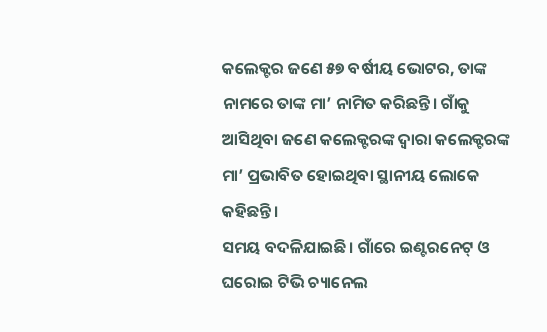କଲେକ୍ଟର ଜଣେ ୫୭ ବର୍ଷୀୟ ଭୋଟର, ତାଙ୍କ ନାମରେ ତାଙ୍କ ମା’ ନାମିତ କରିଛନ୍ତି। ଗାଁକୁ ଆସିଥିବା ଜଣେ କଲେକ୍ଟରଙ୍କ ଦ୍ୱାରା କଲେକ୍ଟରଙ୍କ ମା’ ପ୍ରଭାବିତ ହୋଇଥିବା ସ୍ଥାନୀୟ ଲୋକେ କହିଛନ୍ତି।
ସମୟ ବଦଳିଯାଇଛି। ଗାଁରେ ଇଣ୍ଟରନେଟ୍ ଓ ଘରୋଇ ଟିଭି ଚ୍ୟାନେଲ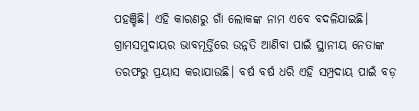ପହଞ୍ଚିଛି। ଏହି କାରଣରୁ ଗାଁ ଲୋକଙ୍କ ନାମ ଏବେ ବଦଳିଯାଇଛି। ଗ୍ରାମସମୁଦାୟର ଭାବମୂର୍ତ୍ତିରେ ଉନ୍ନତି ଆଣିବା ପାଇଁ ସ୍ଥାନୀୟ ନେତାଙ୍କ ତରଫରୁ ପ୍ରୟାସ କରାଯାଉଛି। ବର୍ଷ ବର୍ଷ ଧରି ଏହି ସମ୍ପ୍ରଦାୟ ପାଇଁ ବଡ଼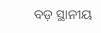ବଡ଼ ସ୍ଥାନୀୟ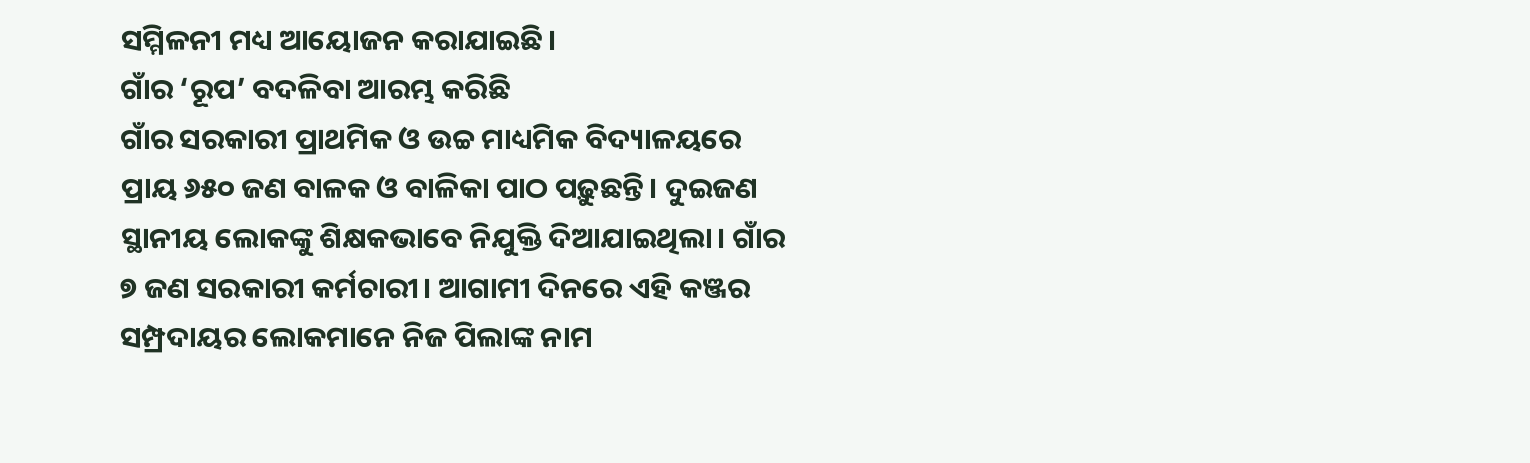ସମ୍ମିଳନୀ ମଧ୍ୟ ଆୟୋଜନ କରାଯାଇଛି।
ଗାଁର ‘ରୂପ’ ବଦଳିବା ଆରମ୍ଭ କରିଛି
ଗାଁର ସରକାରୀ ପ୍ରାଥମିକ ଓ ଉଚ୍ଚ ମାଧ୍ୟମିକ ବିଦ୍ୟାଳୟରେ ପ୍ରାୟ ୬୫୦ ଜଣ ବାଳକ ଓ ବାଳିକା ପାଠ ପଢ଼ୁଛନ୍ତି। ଦୁଇଜଣ ସ୍ଥାନୀୟ ଲୋକଙ୍କୁ ଶିକ୍ଷକଭାବେ ନିଯୁକ୍ତି ଦିଆଯାଇଥିଲା। ଗାଁର ୭ ଜଣ ସରକାରୀ କର୍ମଚାରୀ। ଆଗାମୀ ଦିନରେ ଏହି କଞ୍ଜର ସମ୍ପ୍ରଦାୟର ଲୋକମାନେ ନିଜ ପିଲାଙ୍କ ନାମ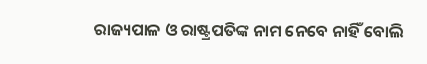ରାଜ୍ୟପାଳ ଓ ରାଷ୍ଟ୍ରପତିଙ୍କ ନାମ ନେବେ ନାହିଁ ବୋଲି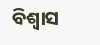ବିଶ୍ୱାସ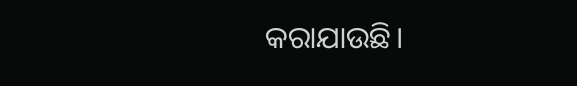କରାଯାଉଛି।